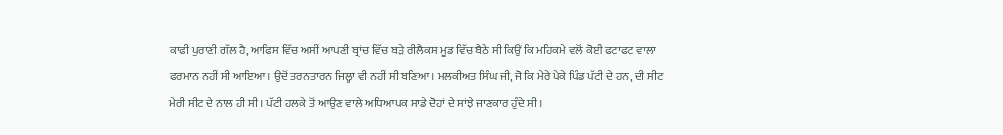ਕਾਫੀ ਪੁਰਾਣੀ ਗੱਲ ਹੈ, ਆਫਿਸ ਵਿੱਚ ਅਸੀਂ ਆਪਣੀ ਬ੍ਰਾਂਚ ਵਿੱਚ ਬੜੇ ਰੀਲੈਕਸ ਮੂਡ ਵਿੱਚ ਬੈਠੇ ਸੀ ਕਿਉਂ ਕਿ ਮਹਿਕਮੇ ਵਲੋਂ ਕੋਈ ਫਟਾਫਟ ਵਾਲਾ ਫਰਮਾਨ ਨਹੀਂ ਸੀ ਆਇਆ। ਉਦੋਂ ਤਰਨਤਾਰਨ ਜਿਲ੍ਹਾ ਵੀ ਨਹੀਂ ਸੀ ਬਣਿਆ। ਮਲਕੀਅਤ ਸਿੰਘ ਜੀ, ਜੋ ਕਿ ਮੇਰੇ ਪੇਕੇ ਪਿੰਡ ਪੱਟੀ ਦੇ ਹਨ, ਦੀ ਸੀਟ ਮੇਰੀ ਸੀਟ ਦੇ ਨਾਲ ਹੀ ਸੀ। ਪੱਟੀ ਹਲਕੇ ਤੋਂ ਆਉਣ ਵਾਲੇ ਅਧਿਆਪਕ ਸਾਡੇ ਦੋਹਾਂ ਦੇ ਸਾਂਝੇ ਜਾਣਕਾਰ ਹੁੰਦੇ ਸੀ।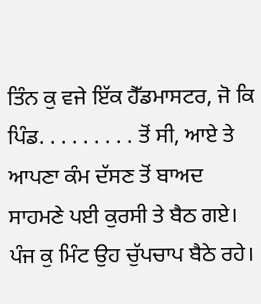ਤਿੰਨ ਕੁ ਵਜੇ ਇੱਕ ਹੈੱਡਮਾਸਟਰ, ਜੋ ਕਿ ਪਿੰਡ. . . . . . . . . ਤੋਂ ਸੀ, ਆਏ ਤੇ ਆਪਣਾ ਕੰਮ ਦੱਸਣ ਤੋਂ ਬਾਅਦ ਸਾਹਮਣੇ ਪਈ ਕੁਰਸੀ ਤੇ ਬੈਠ ਗਏ। ਪੰਜ ਕੁ ਮਿੰਟ ਉਹ ਚੁੱਪਚਾਪ ਬੈਠੇ ਰਹੇ।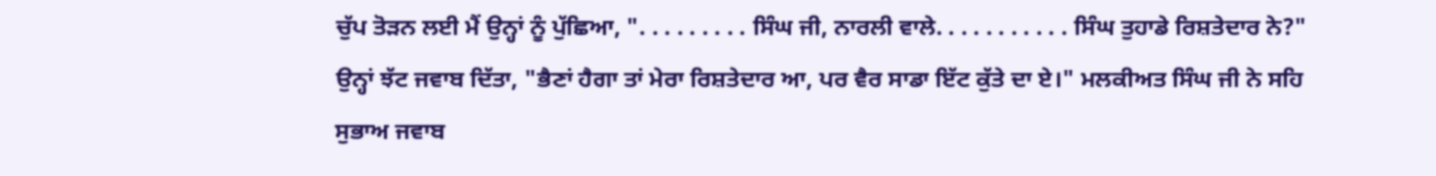ਚੁੱਪ ਤੋੜਨ ਲਈ ਮੈਂ ਉਨ੍ਹਾਂ ਨੂੰ ਪੁੱਛਿਆ, ". . . . . . . . . ਸਿੰਘ ਜੀ, ਨਾਰਲੀ ਵਾਲੇ. . . . . . . . . . . ਸਿੰਘ ਤੁਹਾਡੇ ਰਿਸ਼ਤੇਦਾਰ ਨੇ?" ਉਨ੍ਹਾਂ ਝੱਟ ਜਵਾਬ ਦਿੱਤਾ, "ਭੈਣਾਂ ਹੈਗਾ ਤਾਂ ਮੇਰਾ ਰਿਸ਼ਤੇਦਾਰ ਆ, ਪਰ ਵੈਰ ਸਾਡਾ ਇੱਟ ਕੁੱਤੇ ਦਾ ਏ।" ਮਲਕੀਅਤ ਸਿੰਘ ਜੀ ਨੇ ਸਹਿ ਸੁਭਾਅ ਜਵਾਬ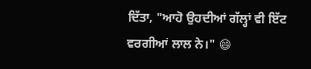ਦਿੱਤਾ, "ਆਹੋ ਉਹਦੀਆਂ ਗੱਲ੍ਹਾਂ ਵੀ ਇੱਟ ਵਰਗੀਆਂ ਲਾਲ ਨੇ।" 😄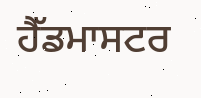ਹੈੱਡਮਾਸਟਰ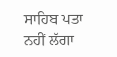ਸਾਹਿਬ ਪਤਾ ਨਹੀਂ ਲੱਗਾ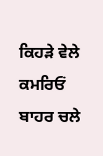ਕਿਹੜੇ ਵੇਲੇ ਕਮਰਿਓਂ ਬਾਹਰ ਚਲੇ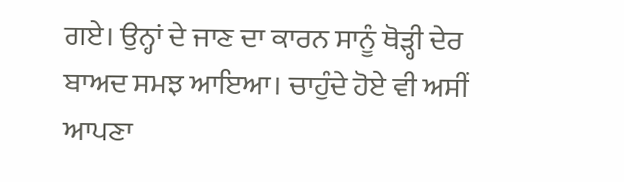ਗਏ। ਉਨ੍ਹਾਂ ਦੇ ਜਾਣ ਦਾ ਕਾਰਨ ਸਾਨੂੰ ਥੋੜ੍ਹੀ ਦੇਰ ਬਾਅਦ ਸਮਝ ਆਇਆ। ਚਾਹੁੰਦੇ ਹੋਏ ਵੀ ਅਸੀਂ ਆਪਣਾ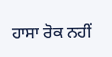ਹਾਸਾ ਰੋਕ ਨਹੀਂ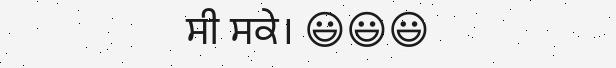ਸੀ ਸਕੇ। 😃😃😃